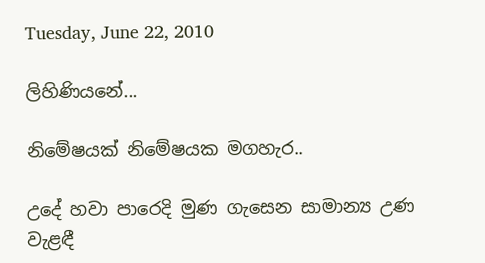Tuesday, June 22, 2010

ලිහිණියනේ...

නිමේෂයක් නිමේෂයක මගහැර..

උදේ හවා පාරෙදි මුණ ගැසෙන සාමාන්‍ය උණ වැළඳී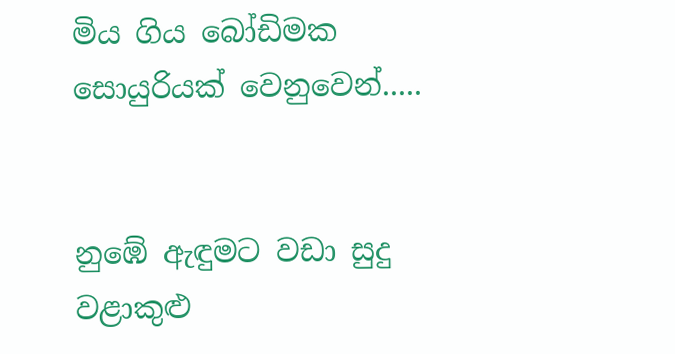මිය ගිය‍ බෝඩිමක සොයුරියක් වෙනුවෙන්.....


නු‍‍‍ඹේ ඇඳුමට වඩා සුදු
වළාකුළු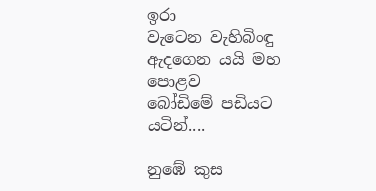ඉරා
වැටෙන වැහිබිංඳු
ඇදගෙන යයි මහ පොළව
බෝ‍ඩිමේ පඩියට යටින්....

නු‍ඹේ කුස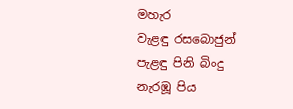මහැර
වැළඳු රසබොජුන්
පැළඳු පිනි බිංදු
නැරඹූ පිය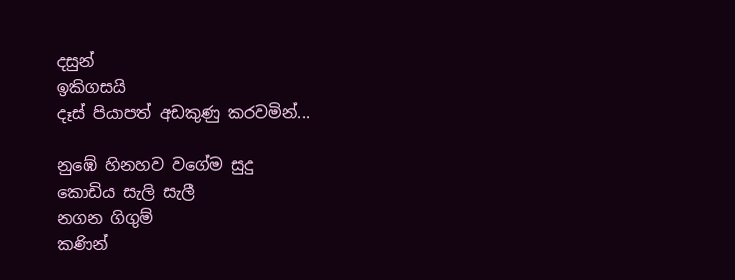දසුන්
ඉකිගසයි
දෑස් පියාපත් අඩකුණු කරවමින්...

නුඹේ හිනහව වගේම සුදු
කොඩිය සැලි සැලී
නගන ගිගුම්
කණින්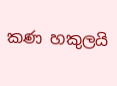කණ හකුලයි